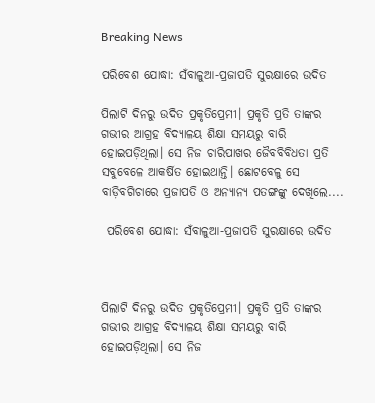Breaking News

ପରିବେଶ ଯୋଦ୍ଧା: ସଁବାଳୁଆ-ପ୍ରଜାପତି ସୁରକ୍ଷାରେ ଉଦିତ

ପିଲାଟି ଦିନରୁ ଉଦିତ ପ୍ରକୃତିପ୍ରେମୀ। ପ୍ରକୃତି ପ୍ରତି ତାଙ୍କର ଗଭୀର ଆଗ୍ରହ ବିଦ୍ୟାଳୟ ଶିକ୍ଷା ସମୟରୁ ବାରି ହୋଇପଡ଼ିଥିଲା। ସେ ନିଜ ଚାରିପାଖର ଜୈବବିବିଧତା ପ୍ରତି ସବୁବେଳେ ଆକର୍ଷିତ ହୋଇଥାନ୍ତି। ଛୋଟବେଳୁ ସେ ବାଡ଼ିବଗିଚାରେ ପ୍ରଜାପତି ଓ ଅନ୍ୟାନ୍ୟ ପତଙ୍ଗଙ୍କୁ ଦେଖିଲେ....

 ପରିବେଶ ଯୋଦ୍ଧା: ସଁବାଳୁଆ-ପ୍ରଜାପତି ସୁରକ୍ଷାରେ ଉଦିତ



ପିଲାଟି ଦିନରୁ ଉଦିତ ପ୍ରକୃତିପ୍ରେମୀ। ପ୍ରକୃତି ପ୍ରତି ତାଙ୍କର ଗଭୀର ଆଗ୍ରହ ବିଦ୍ୟାଳୟ ଶିକ୍ଷା ସମୟରୁ ବାରି ହୋଇପଡ଼ିଥିଲା। ସେ ନିଜ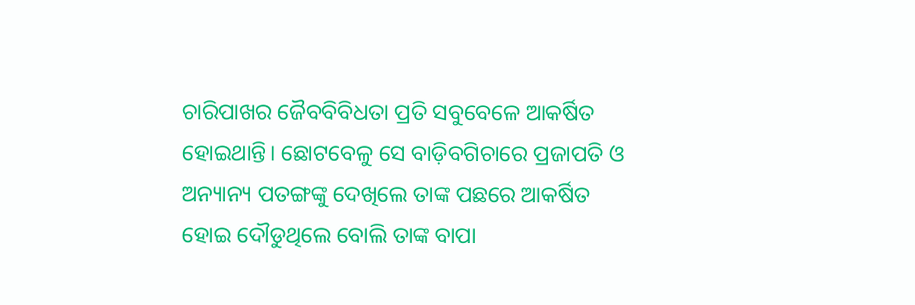ଚାରିପାଖର ଜୈବବିବିଧତା ପ୍ରତି ସବୁବେଳେ ଆକର୍ଷିତ ହୋଇଥାନ୍ତି। ଛୋଟବେଳୁ ସେ ବାଡ଼ିବଗିଚାରେ ପ୍ରଜାପତି ଓ ଅନ୍ୟାନ୍ୟ ପତଙ୍ଗଙ୍କୁ ଦେଖିଲେ ତାଙ୍କ ପଛରେ ଆକର୍ଷିତ ହୋଇ ଦୌଡୁଥିଲେ ବୋଲି ତାଙ୍କ ବାପା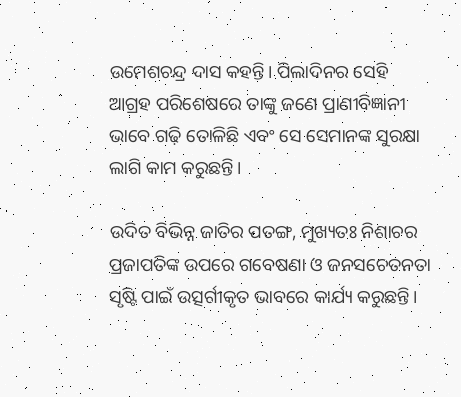ଉମେଶଚନ୍ଦ୍ର ଦାସ କହନ୍ତି। ପିଲାଦିନର ସେହି ଆଗ୍ରହ ପରିଶେଷରେ ତା‌ଙ୍କୁ ଜଣେ ପ୍ରାଣୀବିଜ୍ଞାନୀ ଭାବେ ଗଢ଼ି ତୋଳିଛି ଏବଂ ସେ ସେମାନଙ୍କ ସୁରକ୍ଷା ଲାଗି କାମ କରୁଛନ୍ତି।

ଉଦିତ ବିଭିନ୍ନ ଜାତିର ପତଙ୍ଗ, ମୁଖ୍ୟତଃ ନିଶାଚର ପ୍ରଜାପତିଙ୍କ ଉପରେ ଗବେଷଣା ଓ ଜନସଚେତନତା ସୃଷ୍ଟି ପାଇଁ ଉତ୍ସର୍ଗୀକୃତ ଭାବରେ କାର୍ଯ୍ୟ କରୁଛନ୍ତି।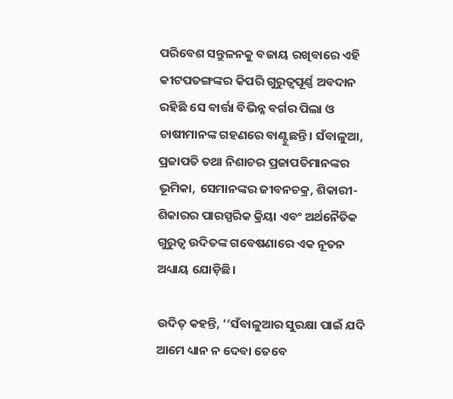ପରିବେଶ ସନ୍ତୁଳନକୁ ବଜାୟ ରଖିବାରେ ଏହି କୀଟପତଙ୍ଗଙ୍କର କିପରି ଗୁରୁତ୍ବପୂର୍ଣ୍ଣ ଅବଦାନ ରହିଛି ସେ ବାର୍ତ୍ତା ବିଭିନ୍ନ ବର୍ଗର ପିଲା ଓ ଚାଷୀମାନଙ୍କ ଗହଣରେ ବାଣ୍ଟୁଛନ୍ତି। ସଁବାଳୁଆ, ପ୍ରଜାପତି ତଥା ନିଶାଚର ପ୍ରଜାପତିମାନଙ୍କର ଭୂମିକା, ସେମାନଙ୍କର ଜୀବନଚକ୍ର, ଶିକାରୀ-ଶିକାରର ପାରସ୍ପରିକ କ୍ରିୟା ଏବଂ ଅର୍ଥନୈତିକ ଗୁରୁତ୍ବ ଉଦିତଙ୍କ ଗବେଷଣାରେ ଏକ ନୂତନ ଅଧ୍ୟାୟ ଯୋଡ଼ିଛି।

ଉଦିତ୍‌ କହନ୍ତି, ‘‘ସଁବାଳୁଆର ସୁରକ୍ଷା ପାଇଁ ଯଦି ଆମେ ଧ୍ୟାନ ନ ଦେବା ତେବେ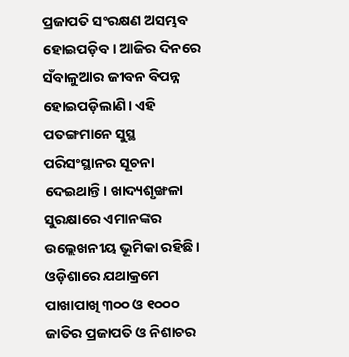ପ୍ରଜାପତି ସଂରକ୍ଷଣ ଅସମ୍ଭବ ହୋଇପଡ଼ିବ। ଆଜିର ଦିନରେ ସଁବାଳୁଆର ଜୀବନ ବିପନ୍ନ ହୋଇପଡ଼ିଲାଣି। ଏହି ପତଙ୍ଗମାନେ ସୁସ୍ଥ ପରିସଂସ୍ଥାନର ସୂଚନା ଦେଇଥାନ୍ତି। ଖାଦ୍ୟଶୃଙ୍ଖଳା ସୁରକ୍ଷାରେ ଏମାନଙ୍କର ଉଲ୍ଲେଖନୀୟ ଭୂମିକା ରହିଛି। ଓଡ଼ିଶାରେ ଯଥାକ୍ରମେ ପାଖାପାଖି ୩୦୦ ଓ ୧୦୦୦ ଜାତିର ପ୍ରଜାପତି ଓ ନିଶାଚର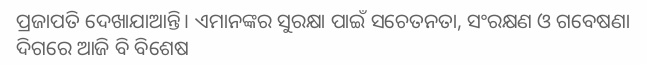ପ୍ରଜାପତି ଦେଖାଯାଆନ୍ତି। ଏମାନଙ୍କର ସୁରକ୍ଷା ପାଇଁ ସଚେତନତା, ସଂରକ୍ଷଣ ଓ ଗବେଷଣା ଦିଗରେ ଆଜି ବି ବିଶେଷ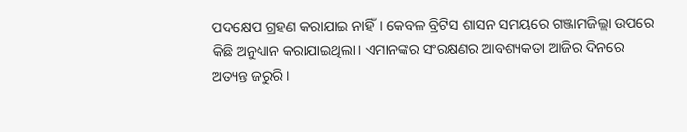ପଦକ୍ଷେପ ଗ୍ରହଣ କରାଯାଇ ନାହିଁ। କେବଳ ବ୍ରିଟିସ ଶାସନ ସମୟରେ ଗଞ୍ଜାମଜିଲ୍ଲା ଉପରେ କିଛି ଅନୁଧ୍ୟାନ କରାଯାଇଥିଲା। ଏମାନଙ୍କର ସଂରକ୍ଷଣର ଆବଶ୍ୟକତା ଆଜିର ଦିନରେ ଅତ୍ୟନ୍ତ ଜରୁରି।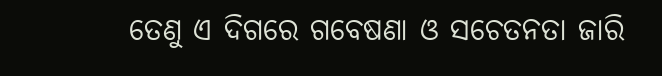ତେଣୁ ଏ ଦିଗରେ ଗବେଷଣା ଓ ସଚେତନତା ଜାରି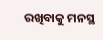ରଖିବାକୁ ମନସ୍ଥ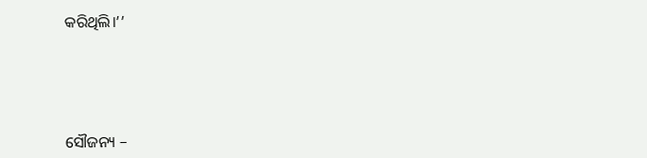କରିଥିଲି।’’





ସୌଜନ୍ୟ –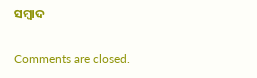ସମ୍ବାଦ

Comments are closed.